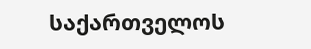საქართველოს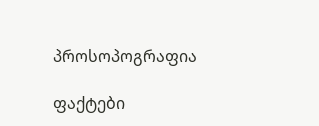პროსოპოგრაფია

ფაქტები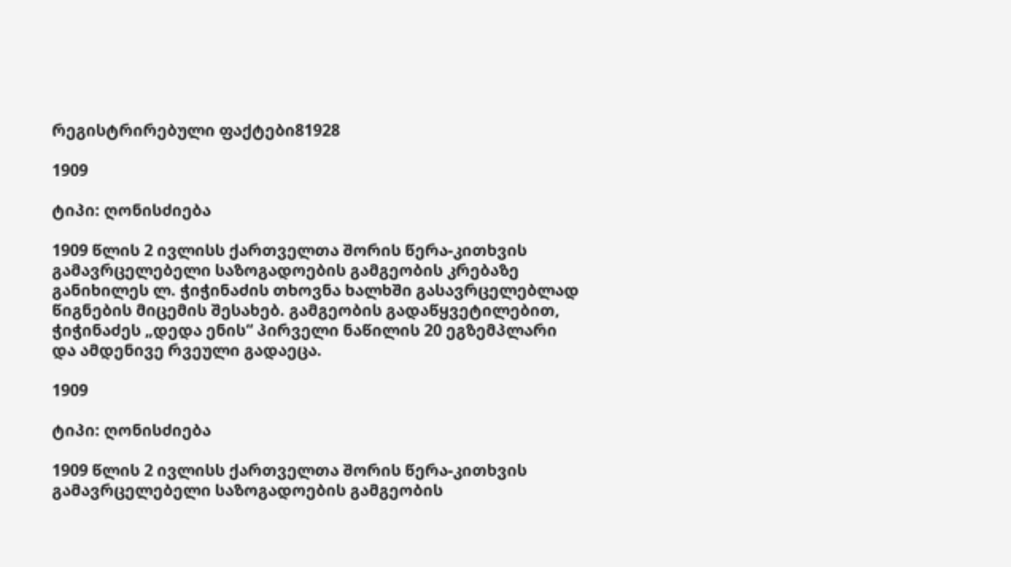რეგისტრირებული ფაქტები81928

1909

ტიპი: ღონისძიება

1909 წლის 2 ივლისს ქართველთა შორის წერა-კითხვის გამავრცელებელი საზოგადოების გამგეობის კრებაზე განიხილეს ლ. ჭიჭინაძის თხოვნა ხალხში გასავრცელებლად წიგნების მიცემის შესახებ. გამგეობის გადაწყვეტილებით, ჭიჭინაძეს „დედა ენის“ პირველი ნაწილის 20 ეგზემპლარი და ამდენივე რვეული გადაეცა.

1909

ტიპი: ღონისძიება

1909 წლის 2 ივლისს ქართველთა შორის წერა-კითხვის გამავრცელებელი საზოგადოების გამგეობის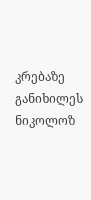კრებაზე განიხილეს ნიკოლოზ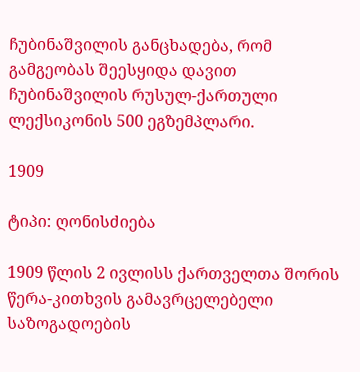ჩუბინაშვილის განცხადება, რომ გამგეობას შეესყიდა დავით ჩუბინაშვილის რუსულ-ქართული ლექსიკონის 500 ეგზემპლარი.

1909

ტიპი: ღონისძიება

1909 წლის 2 ივლისს ქართველთა შორის წერა-კითხვის გამავრცელებელი საზოგადოების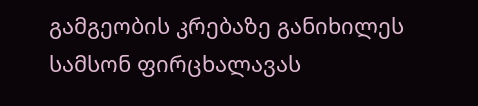გამგეობის კრებაზე განიხილეს სამსონ ფირცხალავას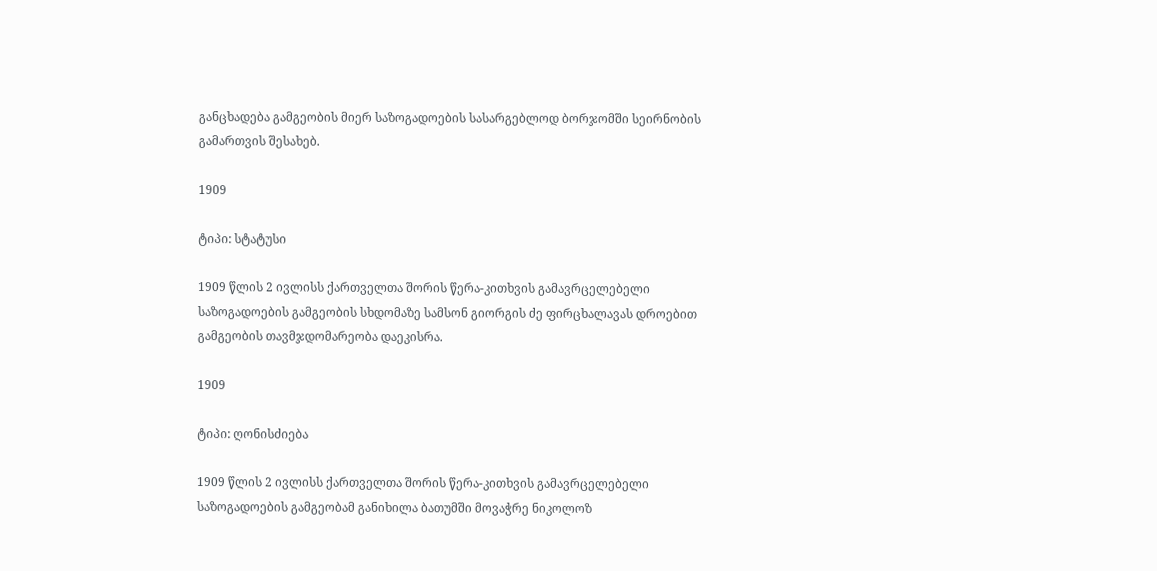განცხადება გამგეობის მიერ საზოგადოების სასარგებლოდ ბორჯომში სეირნობის გამართვის შესახებ.

1909

ტიპი: სტატუსი

1909 წლის 2 ივლისს ქართველთა შორის წერა-კითხვის გამავრცელებელი საზოგადოების გამგეობის სხდომაზე სამსონ გიორგის ძე ფირცხალავას დროებით გამგეობის თავმჯდომარეობა დაეკისრა.

1909

ტიპი: ღონისძიება

1909 წლის 2 ივლისს ქართველთა შორის წერა-კითხვის გამავრცელებელი საზოგადოების გამგეობამ განიხილა ბათუმში მოვაჭრე ნიკოლოზ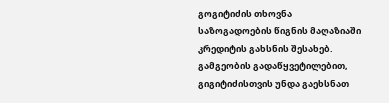გოგიტიძის თხოვნა საზოგადოების წიგნის მაღაზიაში კრედიტის გახსნის შესახებ. გამგეობის გადაწყვეტილებით, გიგიტიძისთვის უნდა გაეხსნათ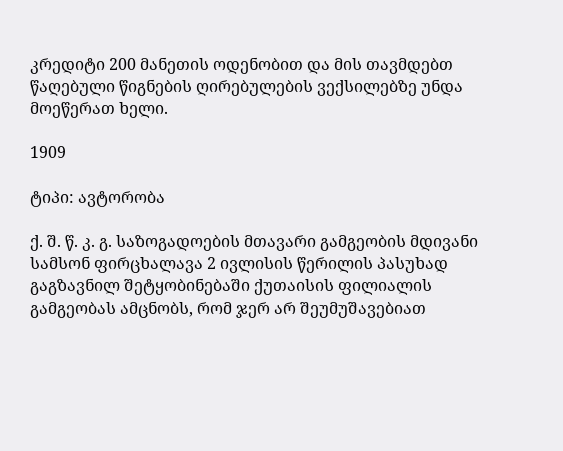კრედიტი 200 მანეთის ოდენობით და მის თავმდებთ წაღებული წიგნების ღირებულების ვექსილებზე უნდა მოეწერათ ხელი.

1909

ტიპი: ავტორობა

ქ. შ. წ. კ. გ. საზოგადოების მთავარი გამგეობის მდივანი სამსონ ფირცხალავა 2 ივლისის წერილის პასუხად გაგზავნილ შეტყობინებაში ქუთაისის ფილიალის გამგეობას ამცნობს, რომ ჯერ არ შეუმუშავებიათ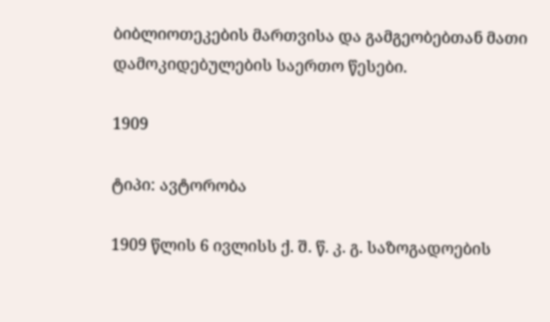ბიბლიოთეკების მართვისა და გამგეობებთან მათი დამოკიდებულების საერთო წესები.

1909

ტიპი: ავტორობა

1909 წლის 6 ივლისს ქ. შ. წ. კ. გ. საზოგადოების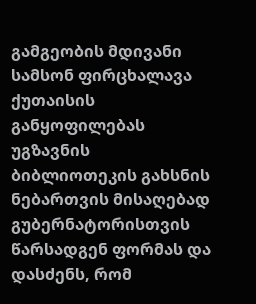გამგეობის მდივანი სამსონ ფირცხალავა ქუთაისის განყოფილებას უგზავნის ბიბლიოთეკის გახსნის ნებართვის მისაღებად გუბერნატორისთვის წარსადგენ ფორმას და დასძენს, რომ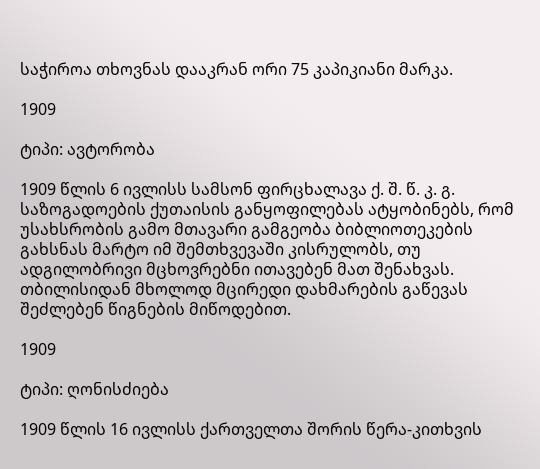საჭიროა თხოვნას დააკრან ორი 75 კაპიკიანი მარკა.

1909

ტიპი: ავტორობა

1909 წლის 6 ივლისს სამსონ ფირცხალავა ქ. შ. წ. კ. გ. საზოგადოების ქუთაისის განყოფილებას ატყობინებს, რომ უსახსრობის გამო მთავარი გამგეობა ბიბლიოთეკების გახსნას მარტო იმ შემთხვევაში კისრულობს, თუ ადგილობრივი მცხოვრებნი ითავებენ მათ შენახვას. თბილისიდან მხოლოდ მცირედი დახმარების გაწევას შეძლებენ წიგნების მიწოდებით.

1909

ტიპი: ღონისძიება

1909 წლის 16 ივლისს ქართველთა შორის წერა-კითხვის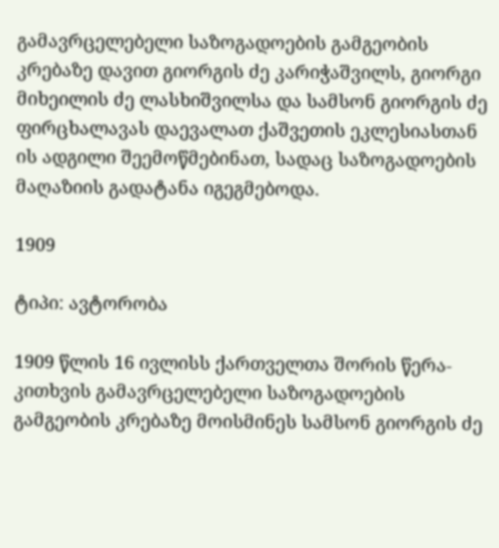გამავრცელებელი საზოგადოების გამგეობის კრებაზე დავით გიორგის ძე კარიჭაშვილს, გიორგი მიხეილის ძე ლასხიშვილსა და სამსონ გიორგის ძე ფირცხალავას დაევალათ ქაშვეთის ეკლესიასთან ის ადგილი შეემოწმებინათ, სადაც საზოგადოების მაღაზიის გადატანა იგეგმებოდა.

1909

ტიპი: ავტორობა

1909 წლის 16 ივლისს ქართველთა შორის წერა-კითხვის გამავრცელებელი საზოგადოების გამგეობის კრებაზე მოისმინეს სამსონ გიორგის ძე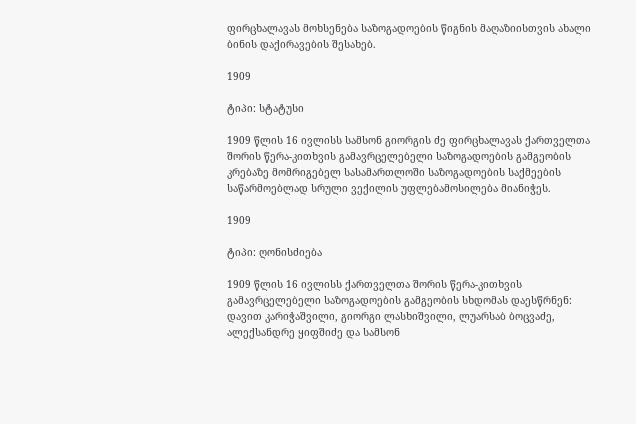ფირცხალავას მოხსენება საზოგადოების წიგნის მაღაზიისთვის ახალი ბინის დაქირავების შესახებ.

1909

ტიპი: სტატუსი

1909 წლის 16 ივლისს სამსონ გიორგის ძე ფირცხალავას ქართველთა შორის წერა-კითხვის გამავრცელებელი საზოგადოების გამგეობის კრებაზე მომრიგებელ სასამართლოში საზოგადოების საქმეების საწარმოებლად სრული ვექილის უფლებამოსილება მიანიჭეს.

1909

ტიპი: ღონისძიება

1909 წლის 16 ივლისს ქართველთა შორის წერა-კითხვის გამავრცელებელი საზოგადოების გამგეობის სხდომას დაესწრნენ: დავით კარიჭაშვილი, გიორგი ლასხიშვილი, ლუარსაბ ბოცვაძე, ალექსანდრე ყიფშიძე და სამსონ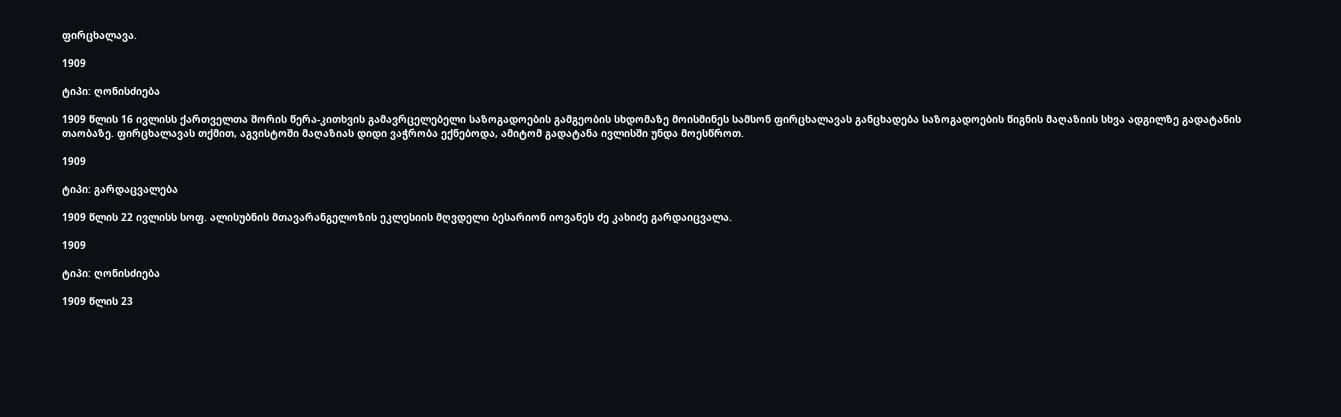ფირცხალავა.

1909

ტიპი: ღონისძიება

1909 წლის 16 ივლისს ქართველთა შორის წერა-კითხვის გამავრცელებელი საზოგადოების გამგეობის სხდომაზე მოისმინეს სამსონ ფირცხალავას განცხადება საზოგადოების წიგნის მაღაზიის სხვა ადგილზე გადატანის თაობაზე. ფირცხალავას თქმით, აგვისტოში მაღაზიას დიდი ვაჭრობა ექნებოდა, ამიტომ გადატანა ივლისში უნდა მოესწროთ.

1909

ტიპი: გარდაცვალება

1909 წლის 22 ივლისს სოფ. ალისუბნის მთავარანგელოზის ეკლესიის მღვდელი ბესარიონ იოვანეს ძე კახიძე გარდაიცვალა.

1909

ტიპი: ღონისძიება

1909 წლის 23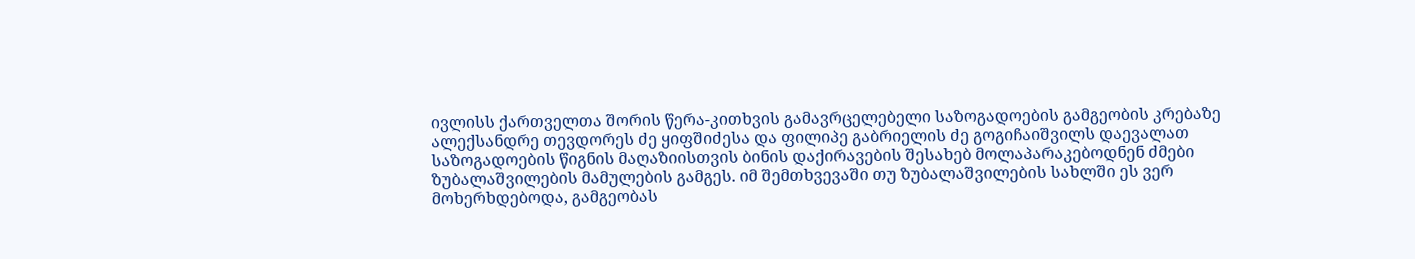ივლისს ქართველთა შორის წერა-კითხვის გამავრცელებელი საზოგადოების გამგეობის კრებაზე ალექსანდრე თევდორეს ძე ყიფშიძესა და ფილიპე გაბრიელის ძე გოგიჩაიშვილს დაევალათ საზოგადოების წიგნის მაღაზიისთვის ბინის დაქირავების შესახებ მოლაპარაკებოდნენ ძმები ზუბალაშვილების მამულების გამგეს. იმ შემთხვევაში თუ ზუბალაშვილების სახლში ეს ვერ მოხერხდებოდა, გამგეობას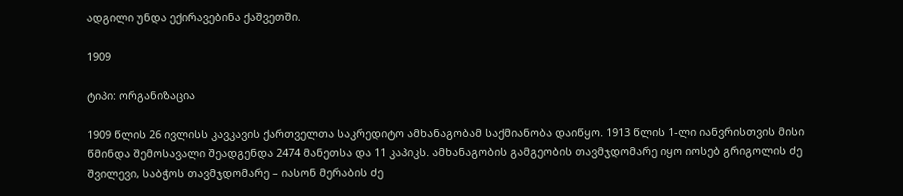ადგილი უნდა ექირავებინა ქაშვეთში.

1909

ტიპი: ორგანიზაცია

1909 წლის 26 ივლისს კავკავის ქართველთა საკრედიტო ამხანაგობამ საქმიანობა დაიწყო. 1913 წლის 1-ლი იანვრისთვის მისი წმინდა შემოსავალი შეადგენდა 2474 მანეთსა და 11 კაპიკს. ამხანაგობის გამგეობის თავმჯდომარე იყო იოსებ გრიგოლის ძე შვილევი, საბჭოს თავმჯდომარე – იასონ მერაბის ძე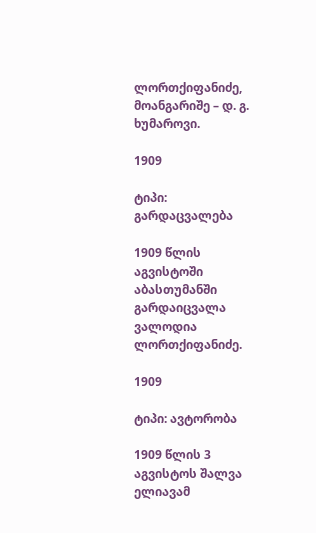ლორთქიფანიძე, მოანგარიშე – დ. გ. ხუმაროვი.

1909

ტიპი: გარდაცვალება

1909 წლის აგვისტოში აბასთუმანში გარდაიცვალა ვალოდია ლორთქიფანიძე.

1909

ტიპი: ავტორობა

1909 წლის 3 აგვისტოს შალვა ელიავამ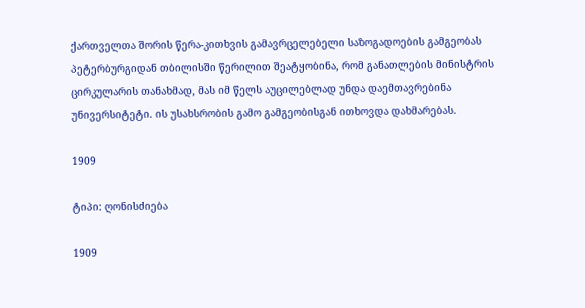ქართველთა შორის წერა-კითხვის გამავრცელებელი საზოგადოების გამგეობას პეტერბურგიდან თბილისში წერილით შეატყობინა, რომ განათლების მინისტრის ცირკულარის თანახმად, მას იმ წელს აუცილებლად უნდა დაემთავრებინა უნივერსიტეტი. ის უსახსრობის გამო გამგეობისგან ითხოვდა დახმარებას.

1909

ტიპი: ღონისძიება

1909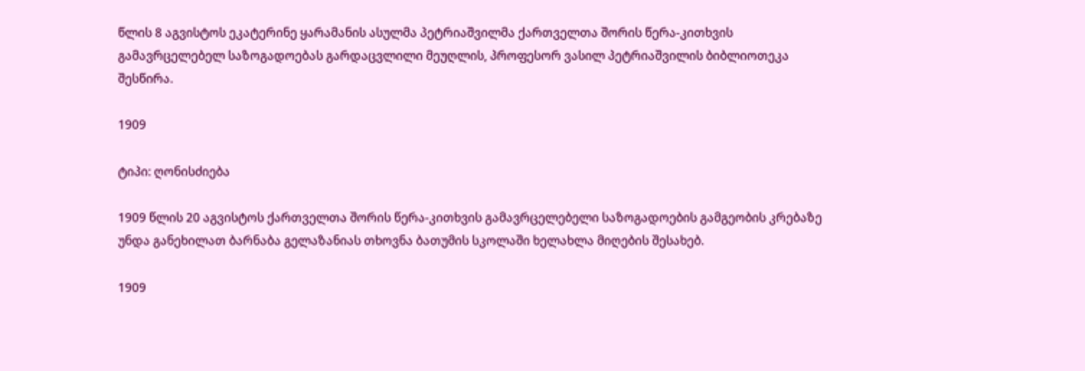წლის 8 აგვისტოს ეკატერინე ყარამანის ასულმა პეტრიაშვილმა ქართველთა შორის წერა-კითხვის გამავრცელებელ საზოგადოებას გარდაცვლილი მეუღლის, პროფესორ ვასილ პეტრიაშვილის ბიბლიოთეკა შესწირა.

1909

ტიპი: ღონისძიება

1909 წლის 20 აგვისტოს ქართველთა შორის წერა-კითხვის გამავრცელებელი საზოგადოების გამგეობის კრებაზე უნდა განეხილათ ბარნაბა გელაზანიას თხოვნა ბათუმის სკოლაში ხელახლა მიღების შესახებ.

1909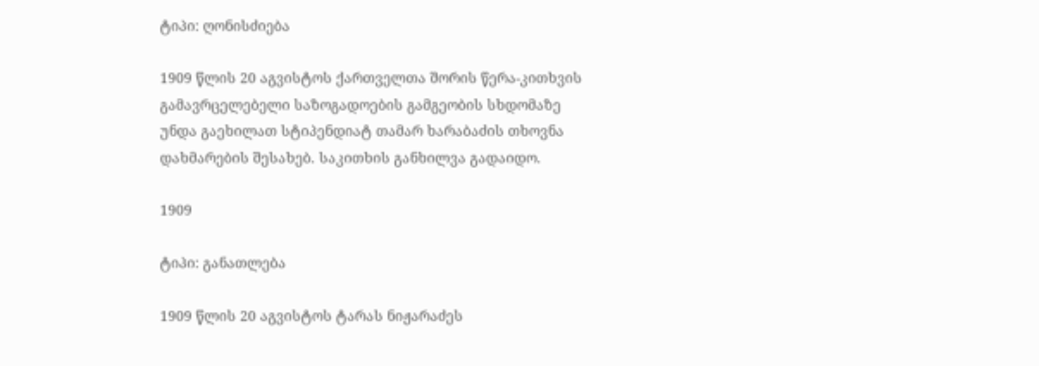ტიპი: ღონისძიება

1909 წლის 20 აგვისტოს ქართველთა შორის წერა-კითხვის გამავრცელებელი საზოგადოების გამგეობის სხდომაზე უნდა გაეხილათ სტიპენდიატ თამარ ხარაბაძის თხოვნა დახმარების შესახებ. საკითხის განხილვა გადაიდო.

1909

ტიპი: განათლება

1909 წლის 20 აგვისტოს ტარას ნიჟარაძეს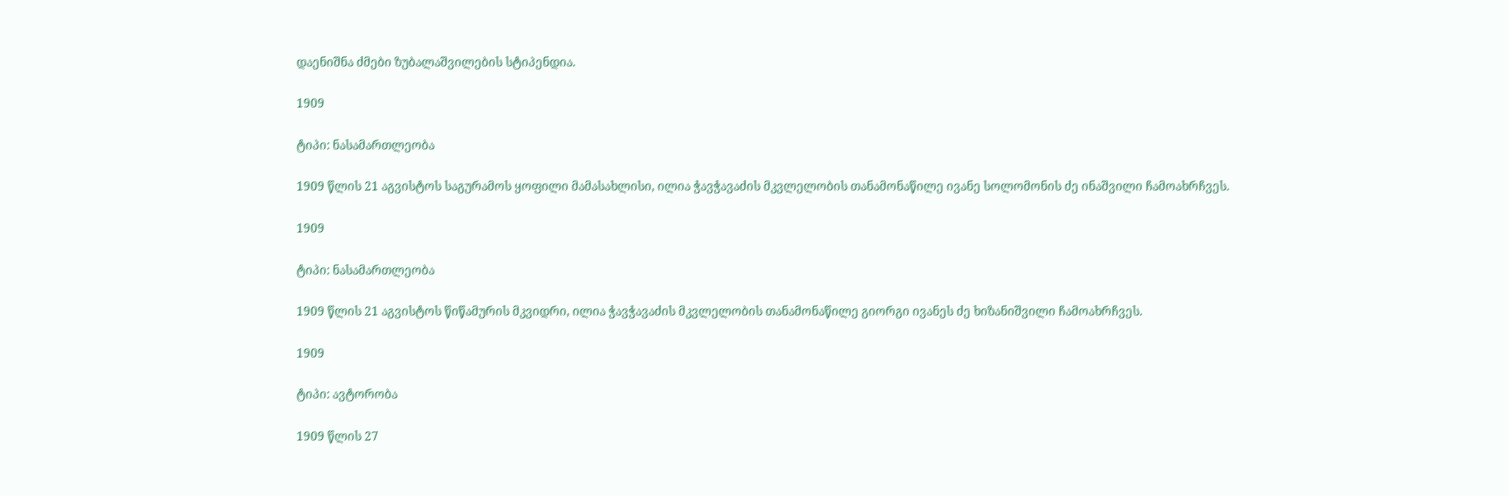დაენიშნა ძმები ზუბალაშვილების სტიპენდია.

1909

ტიპი: ნასამართლეობა

1909 წლის 21 აგვისტოს საგურამოს ყოფილი მამასახლისი, ილია ჭავჭავაძის მკვლელობის თანამონაწილე ივანე სოლომონის ძე ინაშვილი ჩამოახრჩვეს.

1909

ტიპი: ნასამართლეობა

1909 წლის 21 აგვისტოს წიწამურის მკვიდრი, ილია ჭავჭავაძის მკვლელობის თანამონაწილე გიორგი ივანეს ძე ხიზანიშვილი ჩამოახრჩვეს.

1909

ტიპი: ავტორობა

1909 წლის 27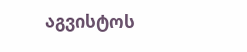აგვისტოს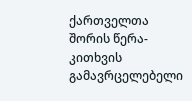ქართველთა შორის წერა-კითხვის გამავრცელებელი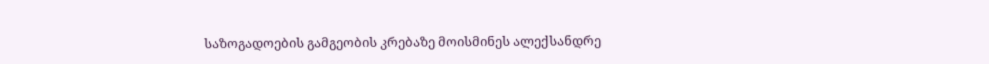საზოგადოების გამგეობის კრებაზე მოისმინეს ალექსანდრე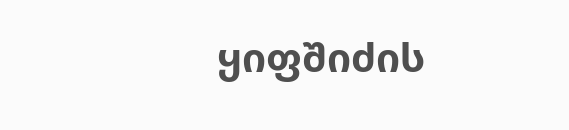ყიფშიძის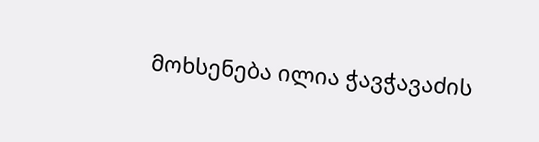მოხსენება ილია ჭავჭავაძის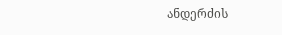ანდერძის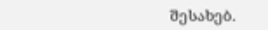შესახებ.